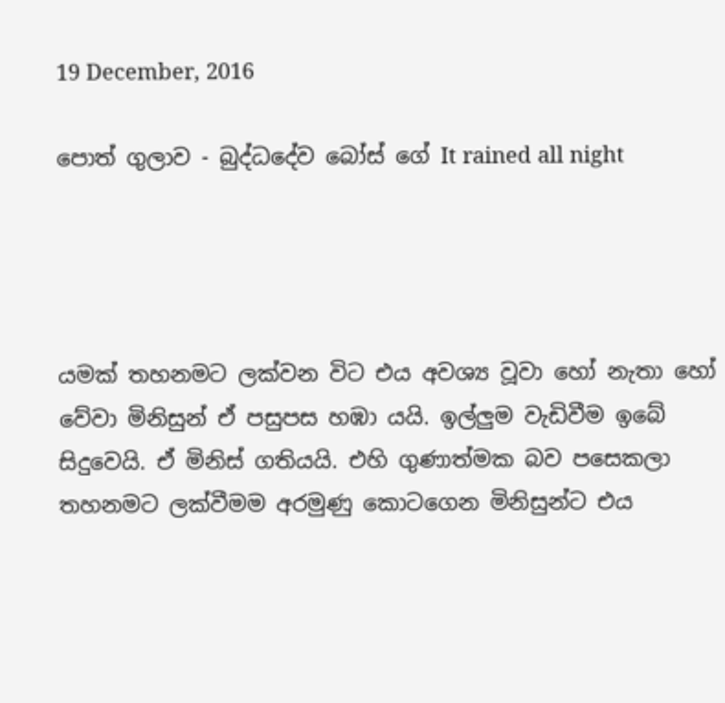19 December, 2016

පොත් ගුලාව - බුද්ධදේව බෝස් ගේ It rained all night




යමක් තහනමට ලක්වන විට එය අවශ්‍ය වූවා හෝ නැතා හෝ වේවා මිනිසුන් ඒ පසුපස හඹා යයි. ඉල්ලුම වැඩිවීම ඉබේ සිදුවෙයි. ඒ මිනිස් ගතියයි. එහි ගුණාත්මක බව පසෙකලා තහනමට ලක්වීමම අරමුණු කොටගෙන මිනිසුන්ට එය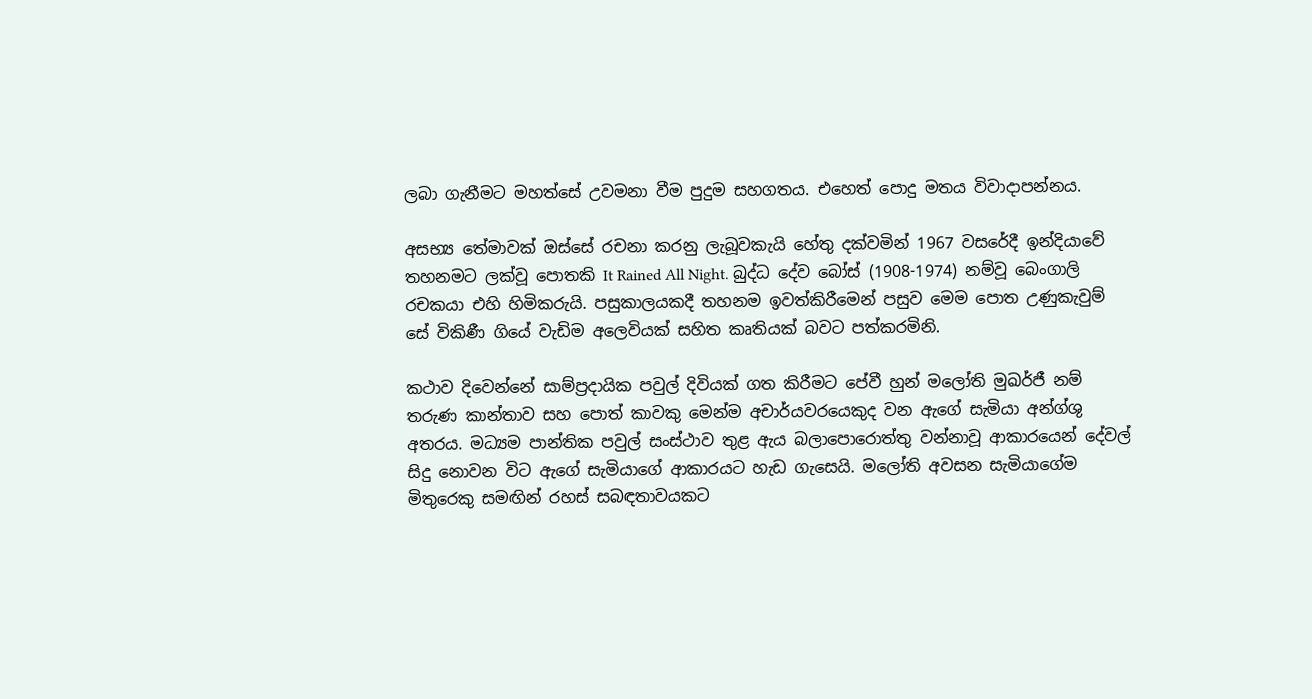ලබා ගැනීමට මහත්සේ උවමනා වීම පුදුම සහගතය. එහෙත් පොදු මතය විවාදාපන්නය.

අසභ්‍ය තේමාවක් ඔස්සේ රචනා කරනු ලැබූවකැයි හේතු දක්වමින් 1967 වසරේදී ඉන්දියාවේ තහනමට ලක්වූ පොතකි It Rained All Night. බුද්ධ දේව බෝස් (1908-1974) නම්වූ බෙංගාලි රචකයා එහි හිමිකරුයි. පසුකාලයකදී තහනම ඉවත්කිරීමෙන් පසුව මෙම පොත උණුකැවුම් සේ විකිණී ගියේ වැඩිම අලෙවියක් සහිත කෘතියක් බවට පත්කරමිනි.

කථාව දිවෙන්නේ සාම්ප්‍රදායික පවුල් දිවියක් ගත කිරීමට පේවී හුන් මලෝති මුඛර්ජී නම් තරුණ කාන්තාව සහ පොත් කාවකු මෙන්ම අචාර්යවරයෙකුද වන ඇගේ සැමියා අන්ග්ශු අතරය. මධ්‍යම පාන්තික පවුල් සංස්ථාව තුළ ඇය බලාපොරොත්තු වන්නාවූ ආකාරයෙන් දේවල් සිදු නොවන විට ඇගේ සැමියාගේ ආකාරයට හැඩ ගැසෙයි. මලෝති අවසන සැමියාගේම මිතුරෙකු සමඟින් රහස් සබඳතාවයකට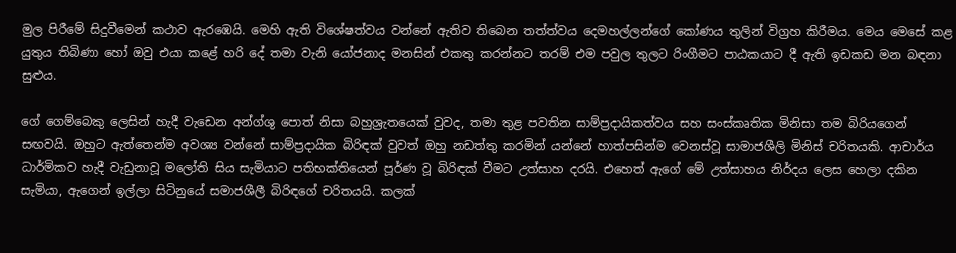මුල පිරීමේ සිදුවීමෙන් කථාව ඇරඹෙයි. මෙහි ඇති විශේෂත්වය වන්නේ ඇතිව තිබෙන තත්ත්වය දෙමහල්ලන්ගේ කෝණය තුලින් විග්‍රහ කිරීමය. මෙය මෙසේ කළ යුතුය තිබිණා හෝ ඔවු එයා කළේ හරි දේ තමා වැනි යෝජනාද මනසින් එකතු කරන්නට තරම් එම පවුල තුලට රිංගීමට පාඨකයාට දී ඇති ඉඩකඩ මන බඳනා සුළුය.

ගේ ගෙම්බෙකු ලෙසින් හැදී වැඩෙන අන්ග්ශු පොත් නිසා බහුශ්‍රැතයෙක් වුවද, තමා තුළ පවතින සාම්ප්‍රදායිකත්වය සහ සංස්කෘතික මිනිසා තම බිරියගෙන් සඟවයි. ඔහුට ඇත්තෙන්ම අවශ්‍ය වන්නේ සාම්ප්‍රදායික බිරිඳක් වුවත් ඔහු නඩත්තු කරමින් යන්නේ හාත්පසින්ම වෙනස්වූ සාමාජශීලි මිනිස් චරිතයකි. ආචාර්ය ධාර්මිකව හැදී වැඩුනාවූ මලෝති සිය සැමියාට පතිභක්තියෙන් පූර්ණ වූ බිරිඳක් වීමට උත්සාහ දරයි. එහෙත් ඇගේ මේ උත්සාහය නිර්දය ලෙස හෙලා දකින සැමියා, ඇගෙන් ඉල්ලා සිටිනුයේ සමාජශීලී බිරිඳගේ චරිතයයි. කලක්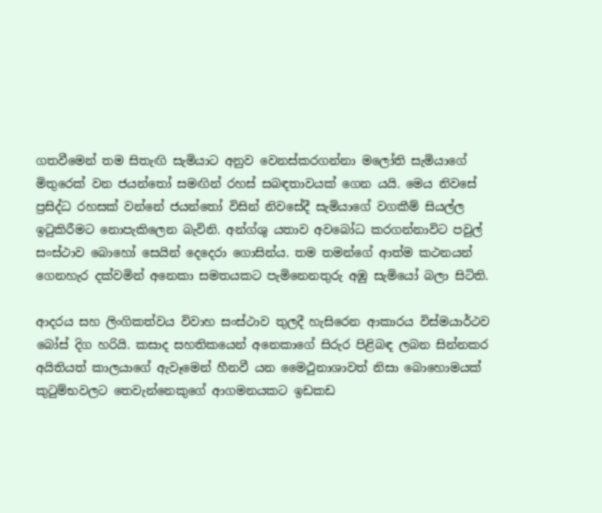ගතවීමෙන් තම සිතැඟි සැමියාට අනුව වෙනස්කරගන්නා මලෝති සැමියාගේ මිතුරෙක් වන ජයන්තෝ සමඟින් රහස් සබඳතාවයක් ගෙන යයි. මෙය නිවසේ ප්‍රසිද්ධ රහසක් වන්නේ ජයන්තෝ විසින් නිවසේදී සැමියාගේ වගකීම් සියල්ල ඉටුකිරීමට නොපැකිලෙන බැවිනි. අන්ග්ශු යතාව අවබෝධ කරගන්නාවිට පවුල් සංස්ථාව බොහෝ සෙයින් දෙදෙරා ගොසින්ය. තම තමන්ගේ ආත්ම කථනයන් ගෙනහැර දක්වමින් අනෙකා සමතයකට පැමිනෙනතුරු අඹු සැමියෝ බලා සිටිති.

ආදරය සහ ලිංගිකත්වය විවාහ සංස්ථාව තුලදී හැසිරෙන ආකාරය විස්මයාර්ථව බෝස් දිග හරියි. කසාද සහතිකයෙන් අනෙකාගේ සිරුර පිළිබඳ ලබන සින්නකර අයිතියත් කාලයාගේ ඇවෑමෙන් හීනවී යන මෛථුනාශාවත් නිසා බොහොමයක් කුටුම්භවලට තෙවැන්නෙකුගේ ආගමනයකට ඉඩකඩ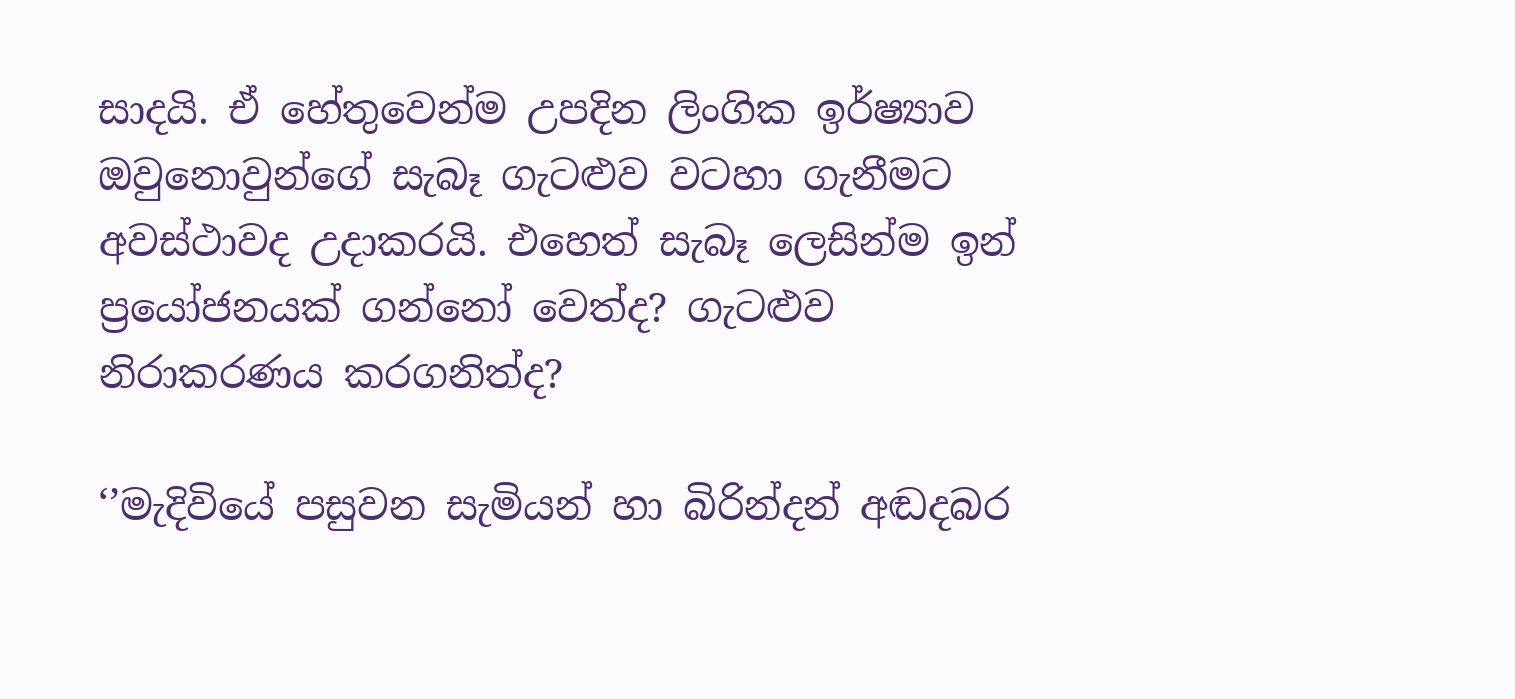සාදයි. ඒ හේතුවෙන්ම උපදින ලිංගික ඉර්ෂ්‍යාව ඔවුනොවුන්ගේ සැබෑ ගැටළුව වටහා ගැනීමට අවස්ථාවද උදාකරයි. එහෙත් සැබෑ ලෙසින්ම ඉන් ප්‍රයෝජනයක් ගන්නෝ වෙත්ද? ගැටළුව නිරාකරණය කරගනිත්ද?

‘’මැදිවියේ පසුවන සැමියන් හා බිරින්දන් අඬදබර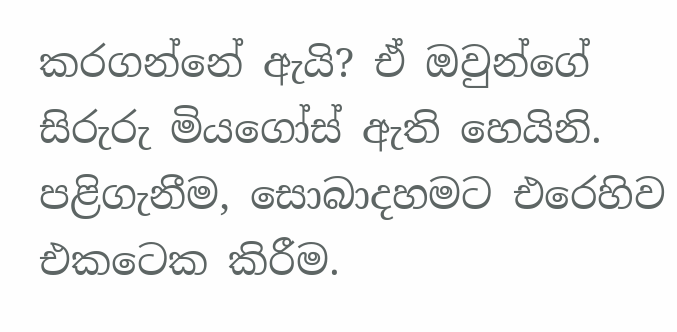කරගන්නේ ඇයි? ඒ ඔවුන්ගේ සිරුරු මියගෝස් ඇති හෙයිනි. පළිගැනීම, සොබාදහමට එරෙහිව එකටෙක කිරීම.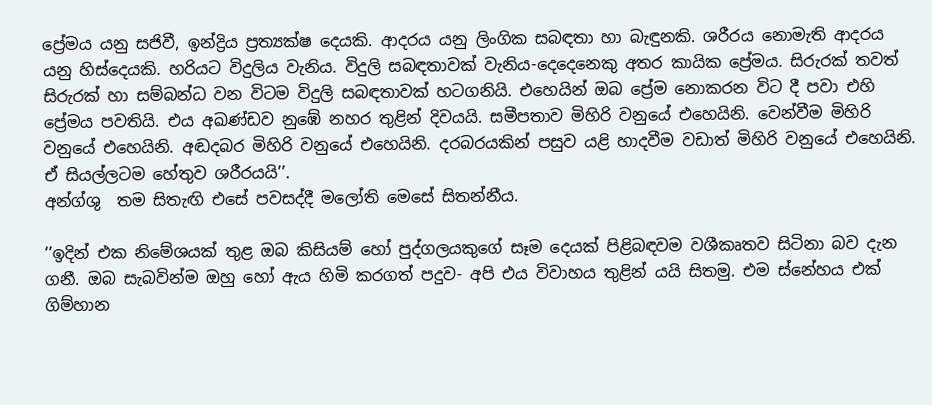ප්‍රේමය යනු සජිවී, ඉන්ද්‍රිය ප්‍රත්‍යක්ෂ දෙයකි. ආදරය යනු ලිංගික සබඳතා හා බැඳුනකි. ශරීරය නොමැති ආදරය යනු හිස්දෙයකි. හරියට විදුලිය වැනිය. විදුලි සබඳතාවක් වැනිය-දෙදෙනෙකු අතර කායික ප්‍රේමය. සිරුරක් තවත් සිරුරක් හා සම්බන්ධ වන විටම විදුලි සබඳතාවක් හටගනියි. එහෙයින් ඔබ ප්‍රේම නොකරන විට දී පවා එහි ප්‍රේමය පවතියි. එය අඛණ්ඩව නුඹේ නහර තුළින් දිවයයි. සමීපතාව මිහිරි වනුයේ එහෙයිනි. වෙන්වීම මිහිරි වනුයේ එහෙයිනි. අඬදබර මිහිරි වනුයේ එහෙයිනි. දරබරයකින් පසුව යළි හාදවීම වඩාත් මිහිරි වනුයේ එහෙයිනි. ඒ සියල්ලටම හේතුව ශරීරයයි’’.
අන්ග්ශු  තම සිතැඟි එසේ පවසද්දී මලෝති මෙසේ සිතන්නීය.

‘’ඉදින් එක නිමේශයක් තුළ ඔබ කිසියම් හෝ පුද්ගලයකුගේ සෑම දෙයක් පිළිබඳවම වශීකෘතව සිටිනා බව දැන ගනී. ඔබ සැබවින්ම ඔහු හෝ ඇය හිමි කරගත් පදුව- අපි එය විවාහය තුළින් යයි සිතමු. එම ස්නේහය එක් ගිම්හාන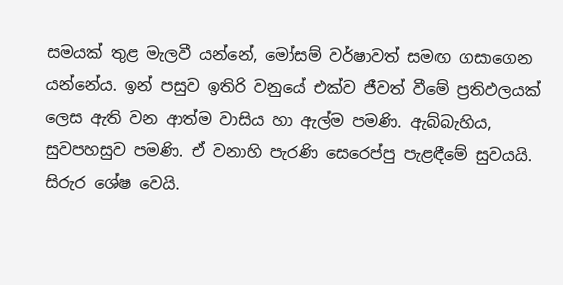සමයක් තුළ මැලවී යන්නේ, මෝසම් වර්ෂාවත් සමඟ ගසාගෙන යන්නේය. ඉන් පසුව ඉතිරි වනුයේ එක්ව ජීවත් වීමේ ප්‍රතිඵලයක් ලෙස ඇති වන ආත්ම වාසිය හා ඇල්ම පමණි. ඇබ්බැහිය, සුවපහසුව පමණි. ඒ වනාහි පැරණි සෙරෙප්පු පැළඳීමේ සුවයයි. සිරුර ශේෂ වෙයි.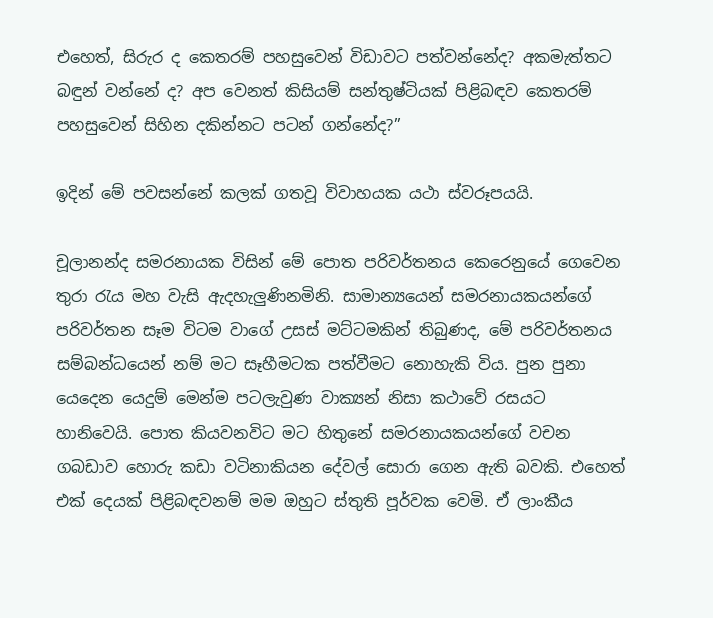එහෙත්, සිරුර ද කෙතරම් පහසුවෙන් විඩාවට පත්වන්නේද? අකමැත්තට බඳුන් වන්නේ ද? අප වෙනත් කිසියම් සන්තුෂ්ටියක් පිළිබඳව කෙතරම් පහසුවෙන් සිහින දකින්නට පටන් ගන්නේද?’’

ඉදින් මේ පවසන්නේ කලක් ගතවූ විවාහයක යථා ස්වරූපයයි.

චූලානන්ද සමරනායක විසින් මේ පොත පරිවර්තනය කෙරෙනුයේ ගෙවෙන තුරා රැය මහ වැසි ඇදහැලුණිනමිනි. සාමාන්‍යයෙන් සමරනායකයන්ගේ පරිවර්තන සෑම විටම වාගේ උසස් මට්ටමකින් තිබුණද, මේ පරිවර්තනය සම්බන්ධයෙන් නම් මට සෑහීමටක පත්වීමට නොහැකි විය. පුන පුනා යෙදෙන යෙදුම් මෙන්ම පටලැවුණ වාක්‍යන් නිසා කථාවේ රසයට හානිවෙයි. පොත කියවනවිට මට හිතුනේ සමරනායකයන්ගේ වචන ගබඩාව හොරු කඩා වටිනාකියන දේවල් සොරා ගෙන ඇති බවකි. එහෙත් එක් දෙයක් පිළිබඳවනම් මම ඔහුට ස්තුති පූර්වක වෙමි. ඒ ලාංකීය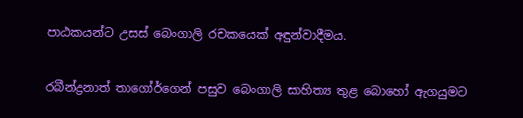පාඨකයන්ට උසස් බෙංගාලි රචකයෙක් අඳුන්වාදීමය.

රබීන්ද්‍රනාත් තාගෝර්ගෙන් පසුව බෙංගාලි සාහිත්‍ය තුළ බොහෝ ඇගයුමට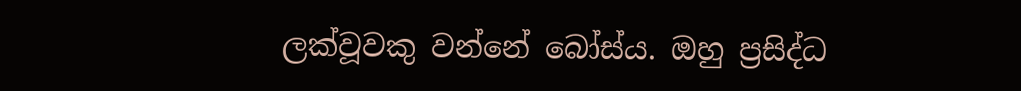ලක්වූවකු වන්නේ බෝස්ය. ඔහු ප්‍රසිද්ධ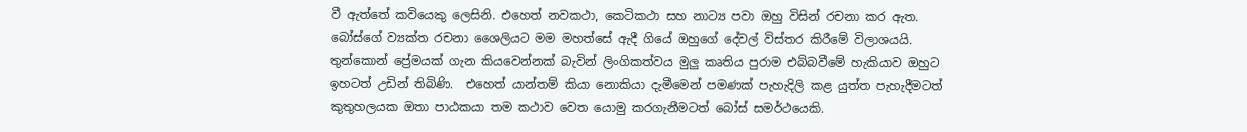වී ඇත්තේ කවියෙකු ලෙසිනි. එහෙත් නවකථා, කෙටිකථා සහ නාට්‍ය පවා ඔහු විසින් රචනා කර ඇත. බෝස්ගේ ව්‍යක්ත රචනා ශෛලියට මම මහත්සේ ඇදී ගියේ ඔහුගේ දේවල් විස්තර කිරීමේ විලාශයයි. තුන්කොන් ප්‍රේමයක් ගැන කියවෙන්නක් බැවින් ලිංගිකත්වය මුලු කෘතිය පුරාම එබ්බවීමේ හැකියාව ඔහුට ඉහටත් උඩින් තිබිණි.  එහෙත් යාන්තම් කියා නොකියා දැමීමෙන් පමණක් පැහැදිලි කළ යුත්ත පැහැදීමටත් කුතුහලයක ඔතා පාඨකයා තම කථාව වෙත යොමු කරගැනීමටත් බෝස් සමර්ථයෙකි.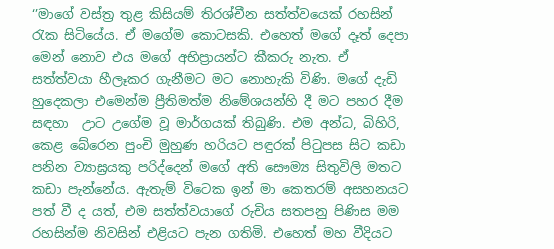‘’මාගේ වස්ත්‍ර තුළ කිසියම් තිරශ්චීන සත්ත්වයෙක් රහසින් රැක සිටියේය. ඒ මගේම කොටසකි. එහෙත් මගේ දෑත් දෙපා මෙන් නොව එය මගේ අභිප්‍රායන්ට කීකරු නැත. ඒ සත්ත්වයා හීලෑකර ගැනීමට මට නොහැකි විණි. මගේ දැඩි හුදෙකලා එමෙන්ම ප්‍රීතිමත්ම නිමේශයන්හි දී මට පහර දීම සඳහා  උාට උගේම වූ මාර්ගයක් තිබුණි. එම අන්ධ, බිහිරි, කෙළ බේරෙන පුංචි මුහුණ හරියට පඳුරක් පිටුපස සිට කඩා පනින ව්‍යාඝ්‍රයකු පරිද්දෙන් මගේ අති සෞම්‍ය සිතුවිලි මතට කඩා පැන්නේය. ඇතැම් විටෙක ඉන් මා කෙතරම් අසහනයට පත් වී ද යත්, එම සත්ත්වයාගේ රුචිය සතපනු පිණිස මම රහසින්ම නිවසින් එළියට පැන ගතිමි. එහෙත් මහ වීදියට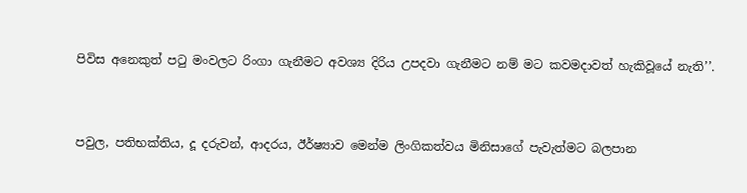පිවිස අනෙකුත් පටු මංවලට රිංගා ගැනීමට අවශ්‍ය දිරිය උපදවා ගැනීමට නම් මට කවමදාවත් හැකිවූයේ නැති’’.


පවුල, පතිභක්තිය, දූ දරුවන්, ආදරය, ඊර්ෂ්‍යාව මෙන්ම ලිංගිකත්වය මිනිසාගේ පැවැත්මට බලපාන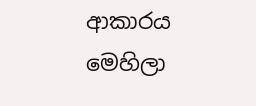ආකාරය මෙහිලා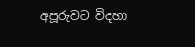අපූරුවට විදහා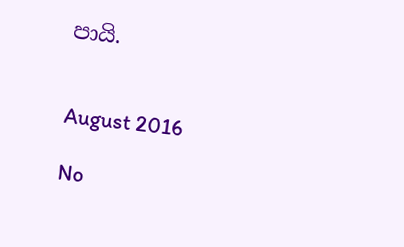පායි.


August 2016

No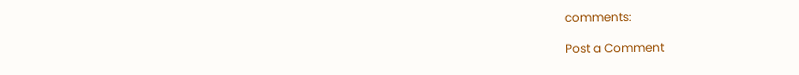comments:

Post a Comment